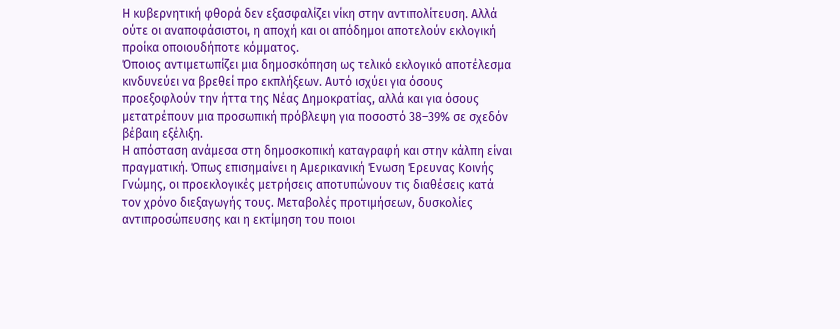Η κυβερνητική φθορά δεν εξασφαλίζει νίκη στην αντιπολίτευση. Αλλά ούτε οι αναποφάσιστοι, η αποχή και οι απόδημοι αποτελούν εκλογική προίκα οποιουδήποτε κόμματος.
Όποιος αντιμετωπίζει μια δημοσκόπηση ως τελικό εκλογικό αποτέλεσμα κινδυνεύει να βρεθεί προ εκπλήξεων. Αυτό ισχύει για όσους προεξοφλούν την ήττα της Νέας Δημοκρατίας, αλλά και για όσους μετατρέπουν μια προσωπική πρόβλεψη για ποσοστό 38–39% σε σχεδόν βέβαιη εξέλιξη.
Η απόσταση ανάμεσα στη δημοσκοπική καταγραφή και στην κάλπη είναι πραγματική. Όπως επισημαίνει η Αμερικανική Ένωση Έρευνας Κοινής Γνώμης, οι προεκλογικές μετρήσεις αποτυπώνουν τις διαθέσεις κατά τον χρόνο διεξαγωγής τους. Μεταβολές προτιμήσεων, δυσκολίες αντιπροσώπευσης και η εκτίμηση του ποιοι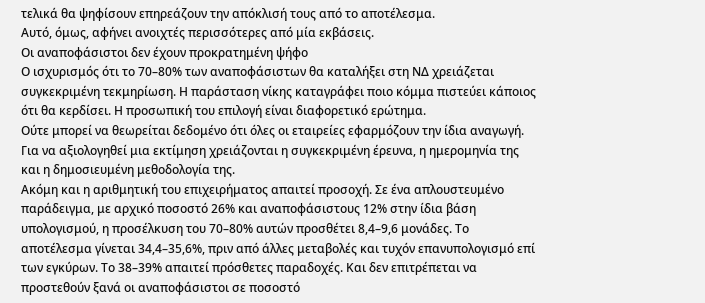τελικά θα ψηφίσουν επηρεάζουν την απόκλισή τους από το αποτέλεσμα.
Αυτό, όμως, αφήνει ανοιχτές περισσότερες από μία εκβάσεις.
Οι αναποφάσιστοι δεν έχουν προκρατημένη ψήφο
Ο ισχυρισμός ότι το 70–80% των αναποφάσιστων θα καταλήξει στη ΝΔ χρειάζεται συγκεκριμένη τεκμηρίωση. Η παράσταση νίκης καταγράφει ποιο κόμμα πιστεύει κάποιος ότι θα κερδίσει. Η προσωπική του επιλογή είναι διαφορετικό ερώτημα.
Ούτε μπορεί να θεωρείται δεδομένο ότι όλες οι εταιρείες εφαρμόζουν την ίδια αναγωγή. Για να αξιολογηθεί μια εκτίμηση χρειάζονται η συγκεκριμένη έρευνα, η ημερομηνία της και η δημοσιευμένη μεθοδολογία της.
Ακόμη και η αριθμητική του επιχειρήματος απαιτεί προσοχή. Σε ένα απλουστευμένο παράδειγμα, με αρχικό ποσοστό 26% και αναποφάσιστους 12% στην ίδια βάση υπολογισμού, η προσέλκυση του 70–80% αυτών προσθέτει 8,4–9,6 μονάδες. Το αποτέλεσμα γίνεται 34,4–35,6%, πριν από άλλες μεταβολές και τυχόν επανυπολογισμό επί των εγκύρων. Το 38–39% απαιτεί πρόσθετες παραδοχές. Και δεν επιτρέπεται να προστεθούν ξανά οι αναποφάσιστοι σε ποσοστό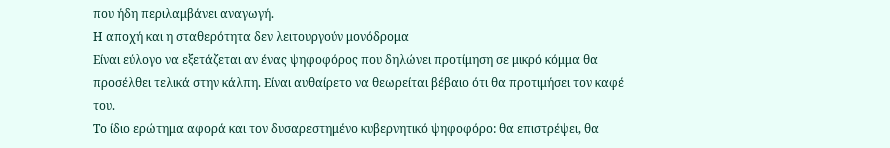που ήδη περιλαμβάνει αναγωγή.
Η αποχή και η σταθερότητα δεν λειτουργούν μονόδρομα
Είναι εύλογο να εξετάζεται αν ένας ψηφοφόρος που δηλώνει προτίμηση σε μικρό κόμμα θα προσέλθει τελικά στην κάλπη. Είναι αυθαίρετο να θεωρείται βέβαιο ότι θα προτιμήσει τον καφέ του.
Το ίδιο ερώτημα αφορά και τον δυσαρεστημένο κυβερνητικό ψηφοφόρο: θα επιστρέψει, θα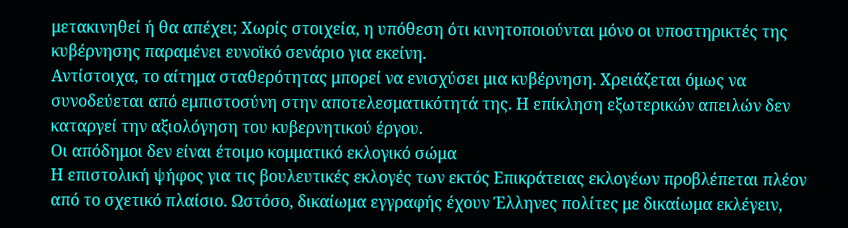μετακινηθεί ή θα απέχει; Χωρίς στοιχεία, η υπόθεση ότι κινητοποιούνται μόνο οι υποστηρικτές της κυβέρνησης παραμένει ευνοϊκό σενάριο για εκείνη.
Αντίστοιχα, το αίτημα σταθερότητας μπορεί να ενισχύσει μια κυβέρνηση. Χρειάζεται όμως να συνοδεύεται από εμπιστοσύνη στην αποτελεσματικότητά της. Η επίκληση εξωτερικών απειλών δεν καταργεί την αξιολόγηση του κυβερνητικού έργου.
Οι απόδημοι δεν είναι έτοιμο κομματικό εκλογικό σώμα
Η επιστολική ψήφος για τις βουλευτικές εκλογές των εκτός Επικράτειας εκλογέων προβλέπεται πλέον από το σχετικό πλαίσιο. Ωστόσο, δικαίωμα εγγραφής έχουν Έλληνες πολίτες με δικαίωμα εκλέγειν,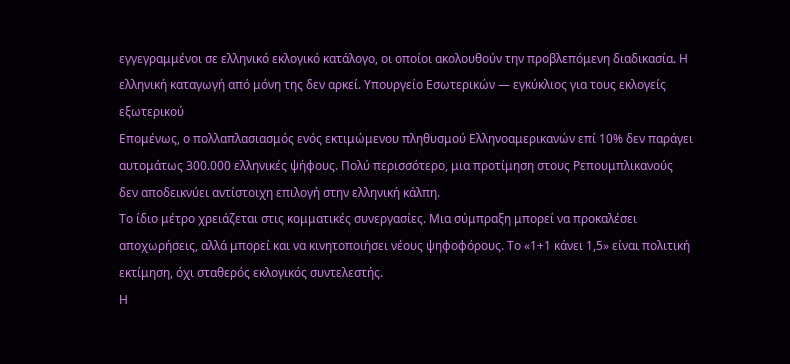εγγεγραμμένοι σε ελληνικό εκλογικό κατάλογο, οι οποίοι ακολουθούν την προβλεπόμενη διαδικασία. Η ελληνική καταγωγή από μόνη της δεν αρκεί. Υπουργείο Εσωτερικών — εγκύκλιος για τους εκλογείς εξωτερικού
Επομένως, ο πολλαπλασιασμός ενός εκτιμώμενου πληθυσμού Ελληνοαμερικανών επί 10% δεν παράγει αυτομάτως 300.000 ελληνικές ψήφους. Πολύ περισσότερο, μια προτίμηση στους Ρεπουμπλικανούς δεν αποδεικνύει αντίστοιχη επιλογή στην ελληνική κάλπη.
Το ίδιο μέτρο χρειάζεται στις κομματικές συνεργασίες. Μια σύμπραξη μπορεί να προκαλέσει αποχωρήσεις, αλλά μπορεί και να κινητοποιήσει νέους ψηφοφόρους. Το «1+1 κάνει 1,5» είναι πολιτική εκτίμηση, όχι σταθερός εκλογικός συντελεστής.
Η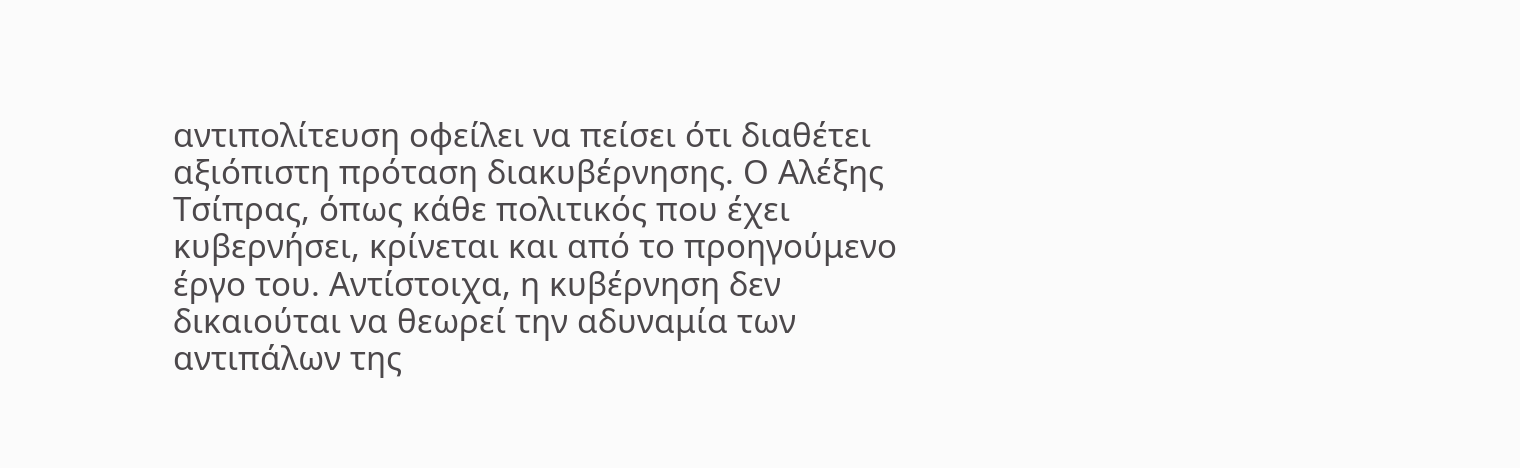αντιπολίτευση οφείλει να πείσει ότι διαθέτει αξιόπιστη πρόταση διακυβέρνησης. Ο Αλέξης Τσίπρας, όπως κάθε πολιτικός που έχει κυβερνήσει, κρίνεται και από το προηγούμενο έργο του. Αντίστοιχα, η κυβέρνηση δεν δικαιούται να θεωρεί την αδυναμία των αντιπάλων της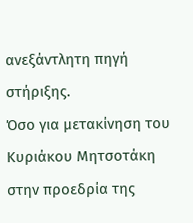ανεξάντλητη πηγή στήριξης.
Όσο για μετακίνηση του Κυριάκου Μητσοτάκη στην προεδρία της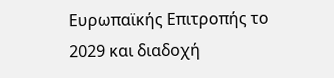Ευρωπαϊκής Επιτροπής το 2029 και διαδοχή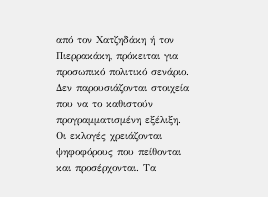από τον Χατζηδάκη ή τον Πιερρακάκη, πρόκειται για προσωπικό πολιτικό σενάριο. Δεν παρουσιάζονται στοιχεία που να το καθιστούν προγραμματισμένη εξέλιξη.
Οι εκλογές χρειάζονται ψηφοφόρους που πείθονται και προσέρχονται. Τα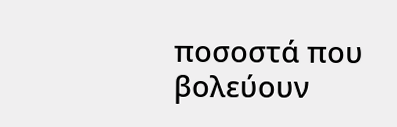ποσοστά που βολεύουν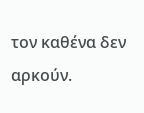τον καθένα δεν αρκούν.